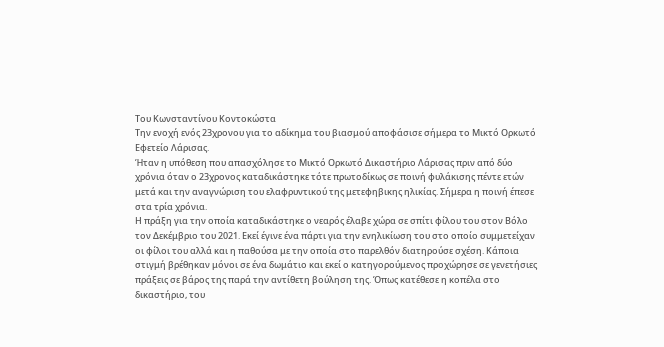Του Κωνσταντίνου Κοντοκώστα
Την ενοχή ενός 23χρονου για το αδίκημα του βιασμού αποφάσισε σήμερα το Μικτό Ορκωτό Εφετείο Λάρισας.
Ήταν η υπόθεση που απασχόλησε το Μικτό Ορκωτό Δικαστήριο Λάρισας πριν από δύο χρόνια όταν ο 23χρονος καταδικάστηκε τότε πρωτοδίκως σε ποινή φυλάκισης πέντε ετών μετά και την αναγνώριση του ελαφρυντικού της μετεφηβικης ηλικίας. Σήμερα η ποινή έπεσε στα τρία χρόνια.
Η πράξη για την οποία καταδικάστηκε ο νεαρός έλαβε χώρα σε σπίτι φίλου του στον Βόλο τον Δεκέμβριο του 2021. Εκεί έγινε ένα πάρτι για την ενηλικίωση του στο οποίο συμμετείχαν οι φίλοι του αλλά και η παθούσα με την οποία στο παρελθόν διατηρούσε σχέση. Κάποια στιγμή βρέθηκαν μόνοι σε ένα δωμάτιο και εκεί ο κατηγορούμενος προχώρησε σε γενετήσιες πράξεις σε βάρος της παρά την αντίθετη βούληση της. Όπως κατέθεσε η κοπέλα στο δικαστήριο, του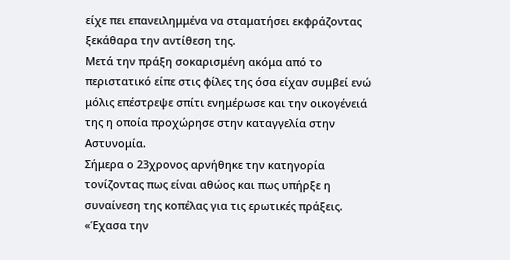είχε πει επανειλημμένα να σταματήσει εκφράζοντας ξεκάθαρα την αντίθεση της.
Μετά την πράξη σοκαρισμένη ακόμα από το περιστατικό είπε στις φίλες της όσα είχαν συμβεί ενώ μόλις επέστρεψε σπίτι ενημέρωσε και την οικογένειά της η οποία προχώρησε στην καταγγελία στην Αστυνομία.
Σήμερα ο 23χρονος αρνήθηκε την κατηγορία τονίζοντας πως είναι αθώος και πως υπήρξε η συναίνεση της κοπέλας για τις ερωτικές πράξεις. «Έχασα την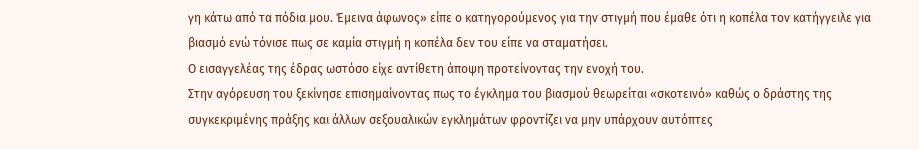γη κάτω από τα πόδια μου. Έμεινα άφωνος» είπε ο κατηγορούμενος για την στιγμή που έμαθε ότι η κοπέλα τον κατήγγειλε για βιασμό ενώ τόνισε πως σε καμία στιγμή η κοπέλα δεν του είπε να σταματήσει.
Ο εισαγγελέας της έδρας ωστόσο είχε αντίθετη άποψη προτείνοντας την ενοχή του.
Στην αγόρευση του ξεκίνησε επισημαίνοντας πως το έγκλημα του βιασμού θεωρείται «σκοτεινό» καθώς ο δράστης της συγκεκριμένης πράξης και άλλων σεξουαλικών εγκλημάτων φροντίζει να μην υπάρχουν αυτόπτες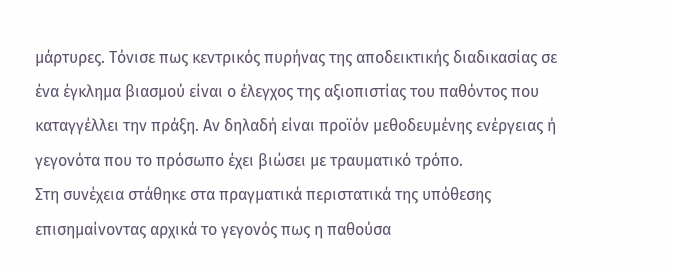μάρτυρες. Τόνισε πως κεντρικός πυρήνας της αποδεικτικής διαδικασίας σε ένα έγκλημα βιασμού είναι ο έλεγχος της αξιοπιστίας του παθόντος που καταγγέλλει την πράξη. Αν δηλαδή είναι προϊόν μεθοδευμένης ενέργειας ή γεγονότα που το πρόσωπο έχει βιώσει με τραυματικό τρόπο.
Στη συνέχεια στάθηκε στα πραγματικά περιστατικά της υπόθεσης επισημαίνοντας αρχικά το γεγονός πως η παθούσα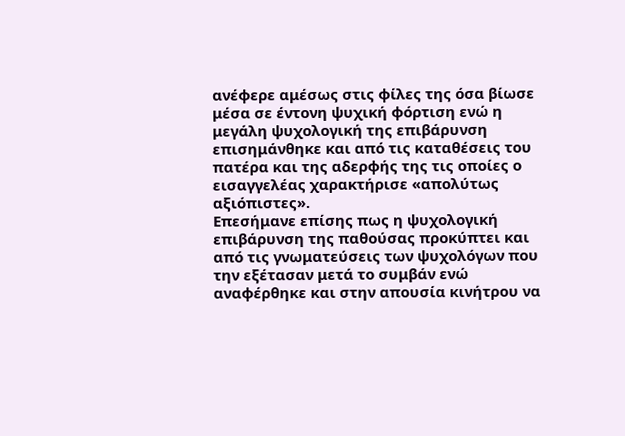ανέφερε αμέσως στις φίλες της όσα βίωσε μέσα σε έντονη ψυχική φόρτιση ενώ η μεγάλη ψυχολογική της επιβάρυνση επισημάνθηκε και από τις καταθέσεις του πατέρα και της αδερφής της τις οποίες ο εισαγγελέας χαρακτήρισε «απολύτως αξιόπιστες».
Επεσήμανε επίσης πως η ψυχολογική επιβάρυνση της παθούσας προκύπτει και από τις γνωματεύσεις των ψυχολόγων που την εξέτασαν μετά το συμβάν ενώ αναφέρθηκε και στην απουσία κινήτρου να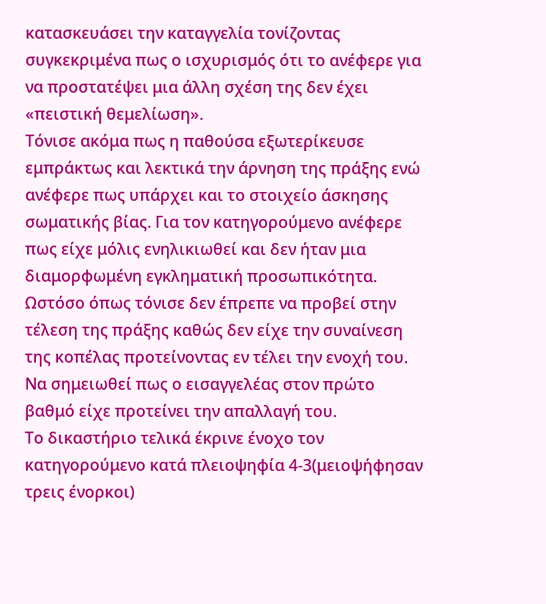κατασκευάσει την καταγγελία τονίζοντας συγκεκριμένα πως ο ισχυρισμός ότι το ανέφερε για να προστατέψει μια άλλη σχέση της δεν έχει «πειστική θεμελίωση».
Τόνισε ακόμα πως η παθούσα εξωτερίκευσε εμπράκτως και λεκτικά την άρνηση της πράξης ενώ ανέφερε πως υπάρχει και το στοιχείο άσκησης σωματικής βίας. Για τον κατηγορούμενο ανέφερε πως είχε μόλις ενηλικιωθεί και δεν ήταν μια διαμορφωμένη εγκληματική προσωπικότητα. Ωστόσο όπως τόνισε δεν έπρεπε να προβεί στην τέλεση της πράξης καθώς δεν είχε την συναίνεση της κοπέλας προτείνοντας εν τέλει την ενοχή του. Να σημειωθεί πως ο εισαγγελέας στον πρώτο βαθμό είχε προτείνει την απαλλαγή του.
Το δικαστήριο τελικά έκρινε ένοχο τον κατηγορούμενο κατά πλειοψηφία 4-3(μειοψήφησαν τρεις ένορκοι)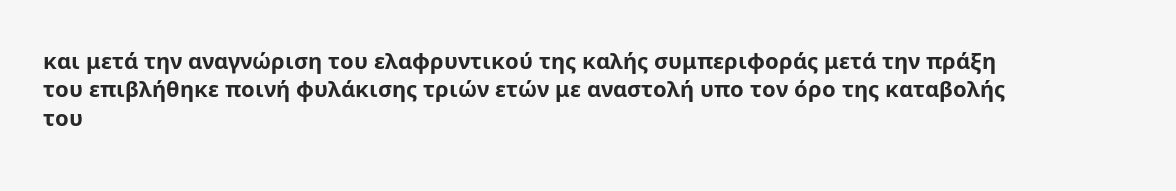και μετά την αναγνώριση του ελαφρυντικού της καλής συμπεριφοράς μετά την πράξη του επιβλήθηκε ποινή φυλάκισης τριών ετών με αναστολή υπο τον όρο της καταβολής του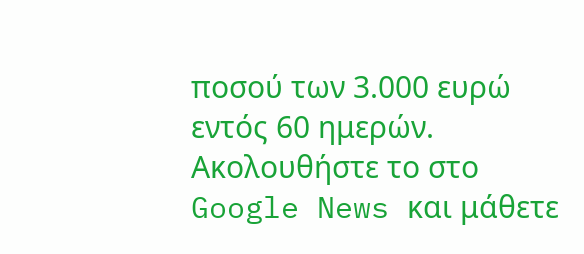ποσού των 3.000 ευρώ εντός 60 ημερών.
Ακολουθήστε το στο Google News και μάθετε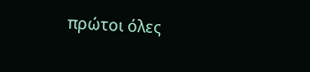πρώτοι όλες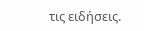τις ειδήσεις.